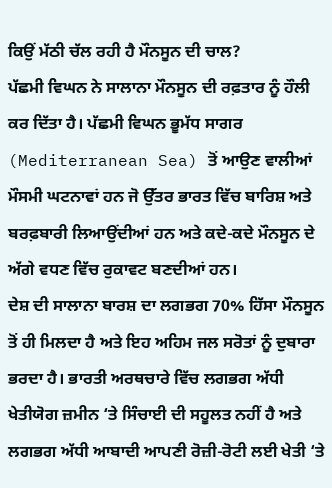ਕਿਉਂ ਮੱਠੀ ਚੱਲ ਰਹੀ ਹੈ ਮੌਨਸੂਨ ਦੀ ਚਾਲ?
ਪੱਛਮੀ ਵਿਘਨ ਨੇ ਸਾਲਾਨਾ ਮੌਨਸੂਨ ਦੀ ਰਫ਼ਤਾਰ ਨੂੰ ਹੌਲੀ ਕਰ ਦਿੱਤਾ ਹੈ। ਪੱਛਮੀ ਵਿਘਨ ਭੂਮੱਧ ਸਾਗਰ (Mediterranean Sea) ਤੋਂ ਆਉਣ ਵਾਲੀਆਂ ਮੌਸਮੀ ਘਟਨਾਵਾਂ ਹਨ ਜੋ ਉੱਤਰ ਭਾਰਤ ਵਿੱਚ ਬਾਰਿਸ਼ ਅਤੇ ਬਰਫ਼ਬਾਰੀ ਲਿਆਉਂਦੀਆਂ ਹਨ ਅਤੇ ਕਦੇ-ਕਦੇ ਮੌਨਸੂਨ ਦੇ ਅੱਗੇ ਵਧਣ ਵਿੱਚ ਰੁਕਾਵਟ ਬਣਦੀਆਂ ਹਨ।
ਦੇਸ਼ ਦੀ ਸਾਲਾਨਾ ਬਾਰਸ਼ ਦਾ ਲਗਭਗ 70% ਹਿੱਸਾ ਮੌਨਸੂਨ ਤੋਂ ਹੀ ਮਿਲਦਾ ਹੈ ਅਤੇ ਇਹ ਅਹਿਮ ਜਲ ਸਰੋਤਾਂ ਨੂੰ ਦੁਬਾਰਾ ਭਰਦਾ ਹੈ। ਭਾਰਤੀ ਅਰਥਚਾਰੇ ਵਿੱਚ ਲਗਭਗ ਅੱਧੀ ਖੇਤੀਯੋਗ ਜ਼ਮੀਨ ‘ਤੇ ਸਿੰਚਾਈ ਦੀ ਸਹੂਲਤ ਨਹੀਂ ਹੈ ਅਤੇ ਲਗਭਗ ਅੱਧੀ ਆਬਾਦੀ ਆਪਣੀ ਰੋਜ਼ੀ-ਰੋਟੀ ਲਈ ਖੇਤੀ ‘ਤੇ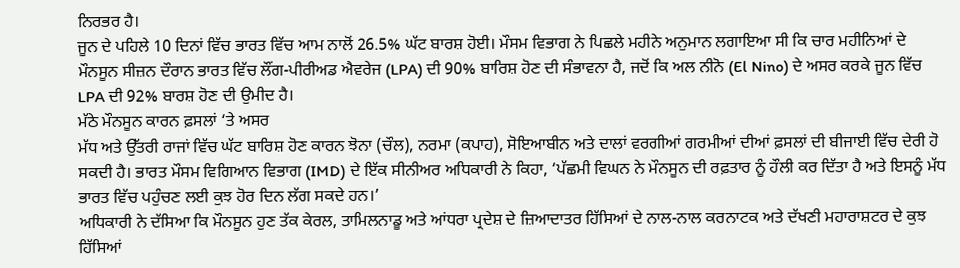ਨਿਰਭਰ ਹੈ।
ਜੂਨ ਦੇ ਪਹਿਲੇ 10 ਦਿਨਾਂ ਵਿੱਚ ਭਾਰਤ ਵਿੱਚ ਆਮ ਨਾਲੋਂ 26.5% ਘੱਟ ਬਾਰਸ਼ ਹੋਈ। ਮੌਸਮ ਵਿਭਾਗ ਨੇ ਪਿਛਲੇ ਮਹੀਨੇ ਅਨੁਮਾਨ ਲਗਾਇਆ ਸੀ ਕਿ ਚਾਰ ਮਹੀਨਿਆਂ ਦੇ ਮੌਨਸੂਨ ਸੀਜ਼ਨ ਦੌਰਾਨ ਭਾਰਤ ਵਿੱਚ ਲੌਂਗ-ਪੀਰੀਅਡ ਐਵਰੇਜ (LPA) ਦੀ 90% ਬਾਰਿਸ਼ ਹੋਣ ਦੀ ਸੰਭਾਵਨਾ ਹੈ, ਜਦੋਂ ਕਿ ਅਲ ਨੀਨੋ (El Nino) ਦੇ ਅਸਰ ਕਰਕੇ ਜੂਨ ਵਿੱਚ LPA ਦੀ 92% ਬਾਰਸ਼ ਹੋਣ ਦੀ ਉਮੀਦ ਹੈ।
ਮੱਠੇ ਮੌਨਸੂਨ ਕਾਰਨ ਫ਼ਸਲਾਂ ‘ਤੇ ਅਸਰ
ਮੱਧ ਅਤੇ ਉੱਤਰੀ ਰਾਜਾਂ ਵਿੱਚ ਘੱਟ ਬਾਰਿਸ਼ ਹੋਣ ਕਾਰਨ ਝੋਨਾ (ਚੌਲ), ਨਰਮਾ (ਕਪਾਹ), ਸੋਇਆਬੀਨ ਅਤੇ ਦਾਲਾਂ ਵਰਗੀਆਂ ਗਰਮੀਆਂ ਦੀਆਂ ਫ਼ਸਲਾਂ ਦੀ ਬੀਜਾਈ ਵਿੱਚ ਦੇਰੀ ਹੋ ਸਕਦੀ ਹੈ। ਭਾਰਤ ਮੌਸਮ ਵਿਗਿਆਨ ਵਿਭਾਗ (IMD) ਦੇ ਇੱਕ ਸੀਨੀਅਰ ਅਧਿਕਾਰੀ ਨੇ ਕਿਹਾ, ‘ਪੱਛਮੀ ਵਿਘਨ ਨੇ ਮੌਨਸੂਨ ਦੀ ਰਫ਼ਤਾਰ ਨੂੰ ਹੌਲੀ ਕਰ ਦਿੱਤਾ ਹੈ ਅਤੇ ਇਸਨੂੰ ਮੱਧ ਭਾਰਤ ਵਿੱਚ ਪਹੁੰਚਣ ਲਈ ਕੁਝ ਹੋਰ ਦਿਨ ਲੱਗ ਸਕਦੇ ਹਨ।’
ਅਧਿਕਾਰੀ ਨੇ ਦੱਸਿਆ ਕਿ ਮੌਨਸੂਨ ਹੁਣ ਤੱਕ ਕੇਰਲ, ਤਾਮਿਲਨਾਡੂ ਅਤੇ ਆਂਧਰਾ ਪ੍ਰਦੇਸ਼ ਦੇ ਜ਼ਿਆਦਾਤਰ ਹਿੱਸਿਆਂ ਦੇ ਨਾਲ-ਨਾਲ ਕਰਨਾਟਕ ਅਤੇ ਦੱਖਣੀ ਮਹਾਰਾਸ਼ਟਰ ਦੇ ਕੁਝ ਹਿੱਸਿਆਂ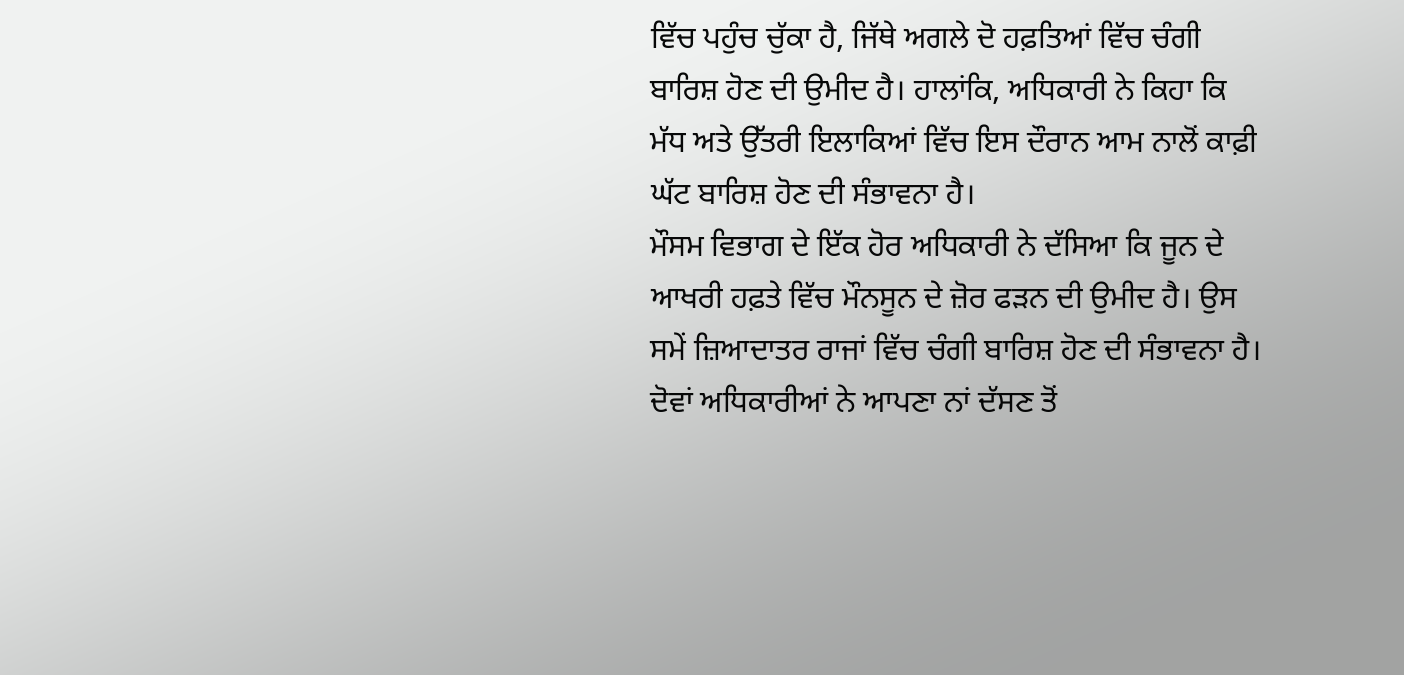ਵਿੱਚ ਪਹੁੰਚ ਚੁੱਕਾ ਹੈ, ਜਿੱਥੇ ਅਗਲੇ ਦੋ ਹਫ਼ਤਿਆਂ ਵਿੱਚ ਚੰਗੀ ਬਾਰਿਸ਼ ਹੋਣ ਦੀ ਉਮੀਦ ਹੈ। ਹਾਲਾਂਕਿ, ਅਧਿਕਾਰੀ ਨੇ ਕਿਹਾ ਕਿ ਮੱਧ ਅਤੇ ਉੱਤਰੀ ਇਲਾਕਿਆਂ ਵਿੱਚ ਇਸ ਦੌਰਾਨ ਆਮ ਨਾਲੋਂ ਕਾਫ਼ੀ ਘੱਟ ਬਾਰਿਸ਼ ਹੋਣ ਦੀ ਸੰਭਾਵਨਾ ਹੈ।
ਮੌਸਮ ਵਿਭਾਗ ਦੇ ਇੱਕ ਹੋਰ ਅਧਿਕਾਰੀ ਨੇ ਦੱਸਿਆ ਕਿ ਜੂਨ ਦੇ ਆਖਰੀ ਹਫ਼ਤੇ ਵਿੱਚ ਮੌਨਸੂਨ ਦੇ ਜ਼ੋਰ ਫੜਨ ਦੀ ਉਮੀਦ ਹੈ। ਉਸ ਸਮੇਂ ਜ਼ਿਆਦਾਤਰ ਰਾਜਾਂ ਵਿੱਚ ਚੰਗੀ ਬਾਰਿਸ਼ ਹੋਣ ਦੀ ਸੰਭਾਵਨਾ ਹੈ। ਦੋਵਾਂ ਅਧਿਕਾਰੀਆਂ ਨੇ ਆਪਣਾ ਨਾਂ ਦੱਸਣ ਤੋਂ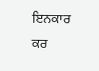ਇਨਕਾਰ ਕਰ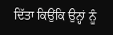ਦਿੱਤਾ ਕਿਉਂਕਿ ਉਨ੍ਹਾਂ ਨੂੰ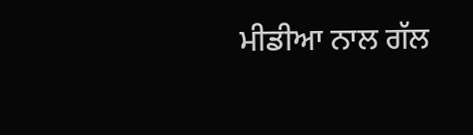ਮੀਡੀਆ ਨਾਲ ਗੱਲ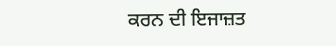ਕਰਨ ਦੀ ਇਜਾਜ਼ਤ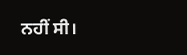ਨਹੀਂ ਸੀ।